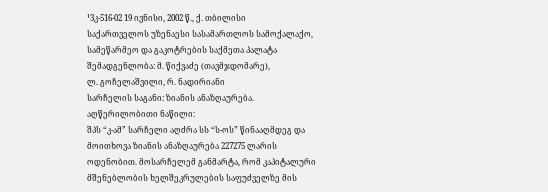¹3კ-516-02 19 ივნისი, 2002 წ., ქ. თბილისი
საქართველოს უზენაესი სასამართლოს სამოქალაქო, სამეწარმეო და გაკოტრების საქმეთა პალატა
შემადგენლობა: მ. წიქვაძე (თავმჯდომარე),
ლ. გოჩელაშვილი, რ. ნადირიანი
სარჩელის საგანი: ზიანის ანაზღაურება.
აღწერილობითი ნაწილი:
შპს “კ-ამ” სარჩელი აღძრა სს “ს-ოს” წინააღმდეგ და მოითხოვა ზიანის ანაზღაურება 227275 ლარის ოდენობით. მოსარჩელემ განმარტა, რომ კაპიტალური მშენებლობის ხელშეკრულების საფუძველზე მის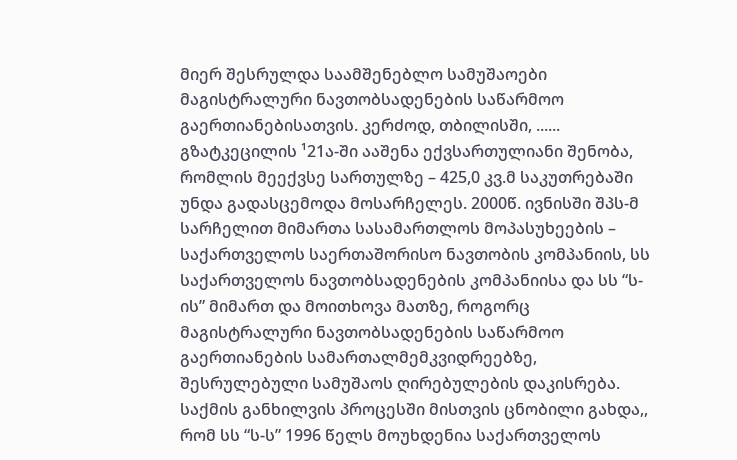მიერ შესრულდა საამშენებლო სამუშაოები მაგისტრალური ნავთობსადენების საწარმოო გაერთიანებისათვის. კერძოდ, თბილისში, ...... გზატკეცილის ¹21ა-ში ააშენა ექვსართულიანი შენობა, რომლის მეექვსე სართულზე – 425,0 კვ.მ საკუთრებაში უნდა გადასცემოდა მოსარჩელეს. 2000წ. ივნისში შპს-მ სარჩელით მიმართა სასამართლოს მოპასუხეების – საქართველოს საერთაშორისო ნავთობის კომპანიის, სს საქართველოს ნავთობსადენების კომპანიისა და სს “ს-ის” მიმართ და მოითხოვა მათზე, როგორც მაგისტრალური ნავთობსადენების საწარმოო გაერთიანების სამართალმემკვიდრეებზე, შესრულებული სამუშაოს ღირებულების დაკისრება. საქმის განხილვის პროცესში მისთვის ცნობილი გახდა,, რომ სს “ს-ს” 1996 წელს მოუხდენია საქართველოს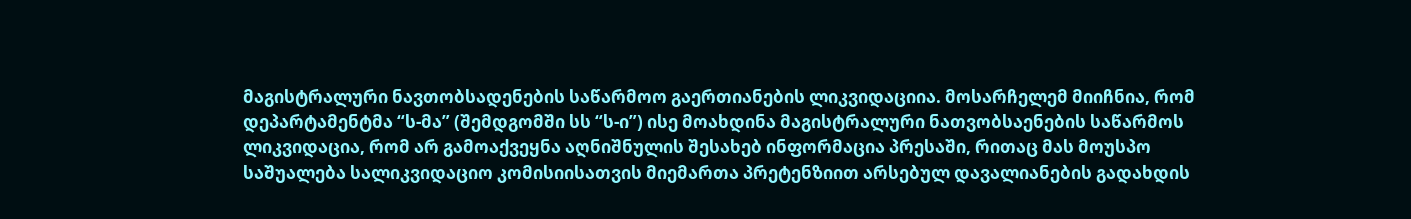მაგისტრალური ნავთობსადენების საწარმოო გაერთიანების ლიკვიდაციია. მოსარჩელემ მიიჩნია, რომ დეპარტამენტმა “ს-მა” (შემდგომში სს “ს-ი”) ისე მოახდინა მაგისტრალური ნათვობსაენების საწარმოს ლიკვიდაცია, რომ არ გამოაქვეყნა აღნიშნულის შესახებ ინფორმაცია პრესაში, რითაც მას მოუსპო საშუალება სალიკვიდაციო კომისიისათვის მიემართა პრეტენზიით არსებულ დავალიანების გადახდის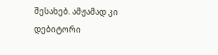შესახებ. ამჟამად კი დებიტორი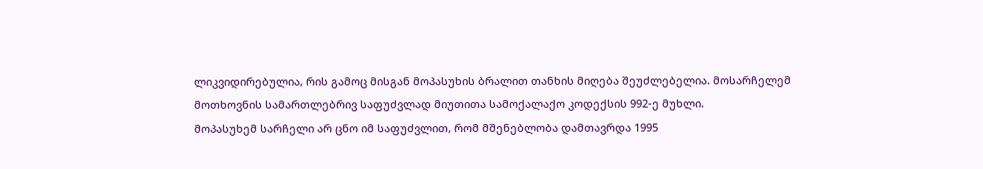ლიკვიდირებულია, რის გამოც მისგან მოპასუხის ბრალით თანხის მიღება შეუძლებელია. მოსარჩელემ მოთხოვნის სამართლებრივ საფუძვლად მიუთითა სამოქალაქო კოდექსის 992-ე მუხლი.
მოპასუხემ სარჩელი არ ცნო იმ საფუძვლით, რომ მშენებლობა დამთავრდა 1995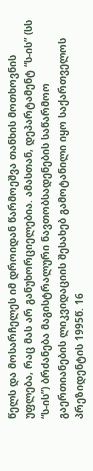წელს და მოსარჩელეს იმ დროიდან წარმოეშვა თანხის მოთხოვნის უფლება, რაც მას არ განუხორციელებია. ამასთან, დეპარტამენტ “ს-ის” (სს “ს-ის”) ბრძანება მაგისტრალური ნავთობსადენების საწარმოო გაერთიანების ლიკვიდაციის შესახებ გამოტანილი იყო საქართველოს პრეზიდენტის 1995წ. 16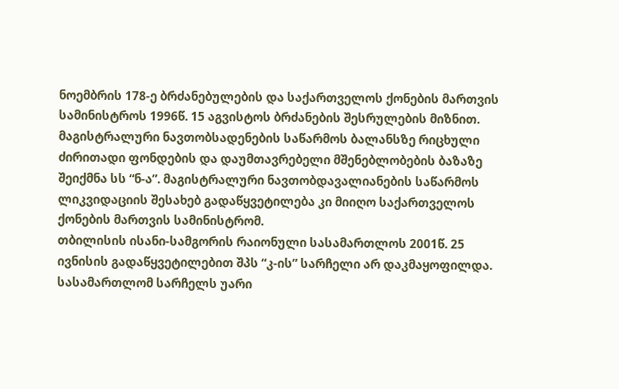ნოემბრის 178-ე ბრძანებულების და საქართველოს ქონების მართვის სამინისტროს 1996წ. 15 აგვისტოს ბრძანების შესრულების მიზნით. მაგისტრალური ნავთობსადენების საწარმოს ბალანსზე რიცხული ძირითადი ფონდების და დაუმთავრებელი მშენებლობების ბაზაზე შეიქმნა სს “ნ-ა”. მაგისტრალური ნავთობდავალიანების საწარმოს ლიკვიდაციის შესახებ გადაწყვეტილება კი მიიღო საქართველოს ქონების მართვის სამინისტრომ.
თბილისის ისანი-სამგორის რაიონული სასამართლოს 2001წ. 25 ივნისის გადაწყვეტილებით შპს “კ-ის” სარჩელი არ დაკმაყოფილდა. სასამართლომ სარჩელს უარი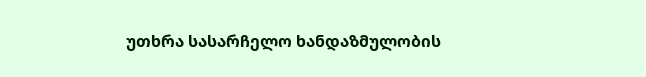უთხრა სასარჩელო ხანდაზმულობის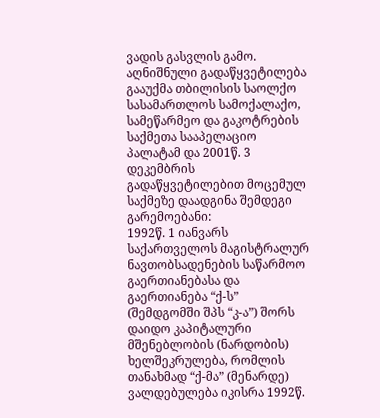ვადის გასვლის გამო.
აღნიშნული გადაწყვეტილება გააუქმა თბილისის საოლქო სასამართლოს სამოქალაქო, სამეწარმეო და გაკოტრების საქმეთა სააპელაციო პალატამ და 2001წ. 3 დეკემბრის გადაწყვეტილებით მოცემულ საქმეზე დაადგინა შემდეგი გარემოებანი:
1992წ. 1 იანვარს საქართველოს მაგისტრალურ ნავთობსადენების საწარმოო გაერთიანებასა და გაერთიანება “ქ-ს” (შემდგომში შპს “კ-ა”) შორს დაიდო კაპიტალური მშენებლობის (ნარდობის) ხელშეკრულება, რომლის თანახმად “ქ-მა” (მენარდე) ვალდებულება იკისრა 1992წ.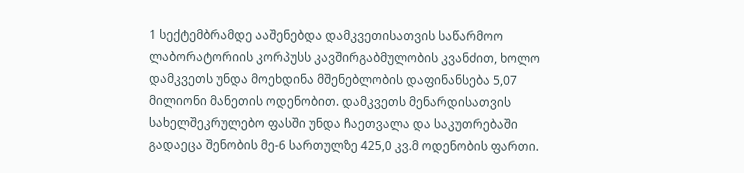1 სექტემბრამდე ააშენებდა დამკვეთისათვის საწარმოო ლაბორატორიის კორპუსს კავშირგაბმულობის კვანძით, ხოლო დამკვეთს უნდა მოეხდინა მშენებლობის დაფინანსება 5,07 მილიონი მანეთის ოდენობით. დამკვეთს მენარდისათვის სახელშეკრულებო ფასში უნდა ჩაეთვალა და საკუთრებაში გადაეცა შენობის მე-6 სართულზე 425,0 კვ.მ ოდენობის ფართი.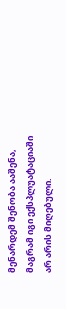მენარდემ შენობა ააშენა, მაგრამ იგი ექსპლუატაციაში არ არის მიღებული.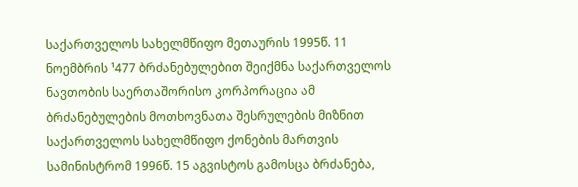საქართველოს სახელმწიფო მეთაურის 1995წ. 11 ნოემბრის ¹477 ბრძანებულებით შეიქმნა საქართველოს ნავთობის საერთაშორისო კორპორაცია ამ ბრძანებულების მოთხოვნათა შესრულების მიზნით საქართველოს სახელმწიფო ქონების მართვის სამინისტრომ 1996წ. 15 აგვისტოს გამოსცა ბრძანება,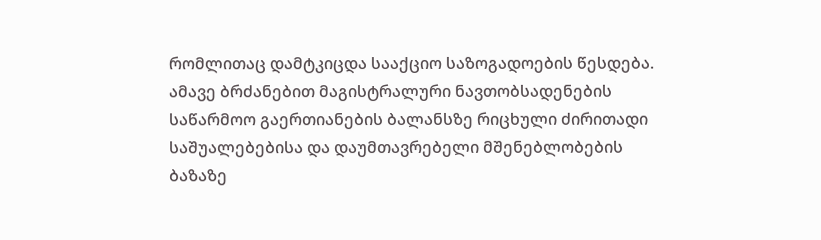რომლითაც დამტკიცდა სააქციო საზოგადოების წესდება. ამავე ბრძანებით მაგისტრალური ნავთობსადენების საწარმოო გაერთიანების ბალანსზე რიცხული ძირითადი საშუალებებისა და დაუმთავრებელი მშენებლობების ბაზაზე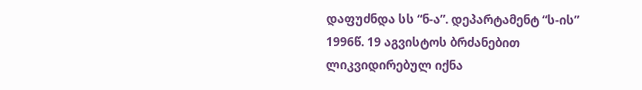დაფუძნდა სს “ნ-ა”. დეპარტამენტ “ს-ის” 1996წ. 19 აგვისტოს ბრძანებით ლიკვიდირებულ იქნა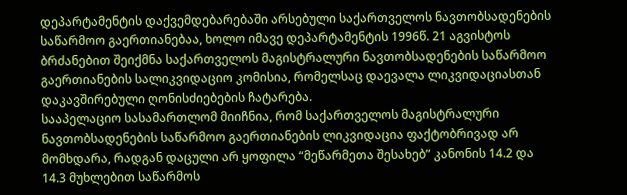დეპარტამენტის დაქვემდებარებაში არსებული საქართველოს ნავთობსადენების საწარმოო გაერთიანებაა, ხოლო იმავე დეპარტამენტის 1996წ. 21 აგვისტოს ბრძანებით შეიქმნა საქართველოს მაგისტრალური ნავთობსადენების საწარმოო გაერთიანების სალიკვიდაციო კომისია, რომელსაც დაევალა ლიკვიდაციასთან დაკავშირებული ღონისძიებების ჩატარება.
სააპელაციო სასამართლომ მიიჩნია, რომ საქართველოს მაგისტრალური ნავთობსადენების საწარმოო გაერთიანების ლიკვიდაცია ფაქტობრივად არ მომხდარა, რადგან დაცული არ ყოფილა “მეწარმეთა შესახებ” კანონის 14.2 და 14.3 მუხლებით საწარმოს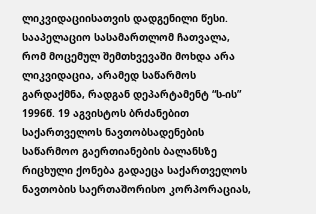ლიკვიდაციისათვის დადგენილი წესი. სააპელაციო სასამართლომ ჩათვალა, რომ მოცემულ შემთხვევაში მოხდა არა ლიკვიდაცია, არამედ საწარმოს გარდაქმნა, რადგან დეპარტამენტ “ს-ის” 1996წ. 19 აგვისტოს ბრძანებით საქართველოს ნავთობსადენების საწარმოო გაერთიანების ბალანსზე რიცხული ქონება გადაეცა საქართველოს ნავთობის საერთაშორისო კორპორაციას,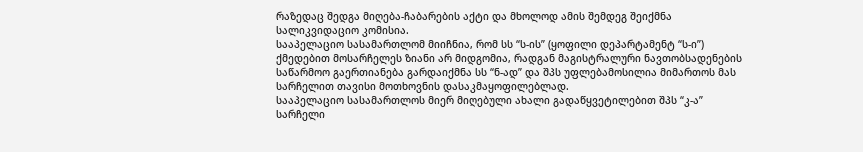რაზედაც შედგა მიღება-ჩაბარების აქტი და მხოლოდ ამის შემდეგ შეიქმნა სალიკვიდაციო კომისია.
სააპელაციო სასამართლომ მიიჩნია, რომ სს “ს-ის” (ყოფილი დეპარტამენტ “ს-ი”) ქმედებით მოსარჩელეს ზიანი არ მიდგომია, რადგან მაგისტრალური ნავთობსადენების საწარმოო გაერთიანება გარდაიქმნა სს “ნ-ად” და შპს უფლებამოსილია მიმართოს მას სარჩელით თავისი მოთხოვნის დასაკმაყოფილებლად.
სააპელაციო სასამართლოს მიერ მიღებული ახალი გადაწყვეტილებით შპს “კ-ა” სარჩელი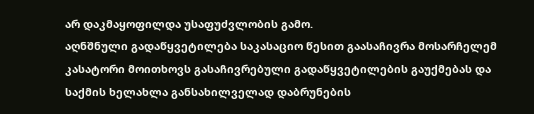არ დაკმაყოფილდა უსაფუძვლობის გამო.
აღნშნული გადაწყვეტილება საკასაციო წესით გაასაჩივრა მოსარჩელემ კასატორი მოითხოვს გასაჩივრებული გადაწყვეტილების გაუქმებას და საქმის ხელახლა განსახილველად დაბრუნების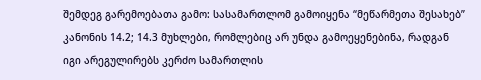შემდეგ გარემოებათა გამო: სასამართლომ გამოიყენა “მეწარმეთა შესახებ” კანონის 14.2; 14.3 მუხლები, რომლებიც არ უნდა გამოეყენებინა, რადგან იგი არეგულირებს კერძო სამართლის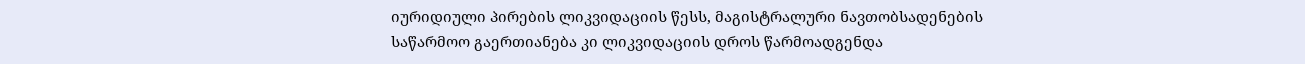იურიდიული პირების ლიკვიდაციის წესს, მაგისტრალური ნავთობსადენების საწარმოო გაერთიანება კი ლიკვიდაციის დროს წარმოადგენდა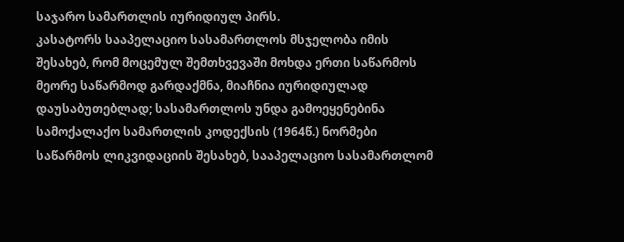საჯარო სამართლის იურიდიულ პირს.
კასატორს სააპელაციო სასამართლოს მსჯელობა იმის შესახებ, რომ მოცემულ შემთხვევაში მოხდა ერთი საწარმოს მეორე საწარმოდ გარდაქმნა, მიაჩნია იურიდიულად დაუსაბუთებლად; სასამართლოს უნდა გამოეყენებინა სამოქალაქო სამართლის კოდექსის (1964წ.) ნორმები საწარმოს ლიკვიდაციის შესახებ, სააპელაციო სასამართლომ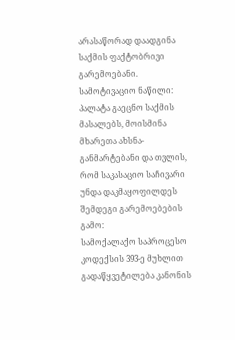არასაწორად დაადგინა საქმის ფაქტობრივი გარემოებანი.
სამოტივაციო ნაწილი:
პალატა გაეცნო საქმის მასალებს, მოისმინა მხარეთა ახსნა-განმარტებანი და თვლის, რომ საკასაციო საჩივარი უნდა დაკმაყოფილდეს შემდეგი გარემოებების გამო:
სამოქალაქო საპროცესო კოდექსის 393-ე მუხლით გადაწყვეტილება კანონის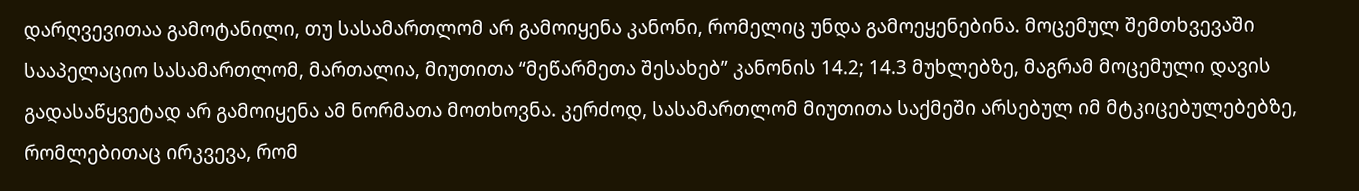დარღვევითაა გამოტანილი, თუ სასამართლომ არ გამოიყენა კანონი, რომელიც უნდა გამოეყენებინა. მოცემულ შემთხვევაში სააპელაციო სასამართლომ, მართალია, მიუთითა “მეწარმეთა შესახებ” კანონის 14.2; 14.3 მუხლებზე, მაგრამ მოცემული დავის გადასაწყვეტად არ გამოიყენა ამ ნორმათა მოთხოვნა. კერძოდ, სასამართლომ მიუთითა საქმეში არსებულ იმ მტკიცებულებებზე, რომლებითაც ირკვევა, რომ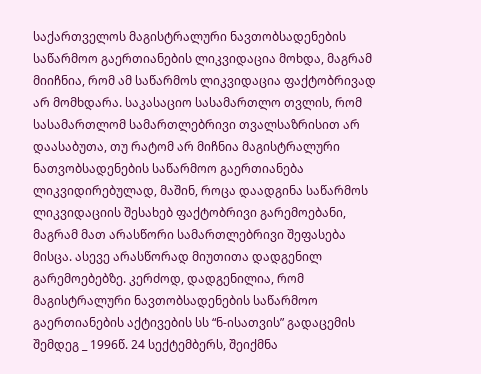საქართველოს მაგისტრალური ნავთობსადენების საწარმოო გაერთიანების ლიკვიდაცია მოხდა, მაგრამ მიიჩნია, რომ ამ საწარმოს ლიკვიდაცია ფაქტობრივად არ მომხდარა. საკასაციო სასამართლო თვლის, რომ სასამართლომ სამართლებრივი თვალსაზრისით არ დაასაბუთა, თუ რატომ არ მიჩნია მაგისტრალური ნათვობსადენების საწარმოო გაერთიანება ლიკვიდირებულად, მაშინ, როცა დაადგინა საწარმოს ლიკვიდაციის შესახებ ფაქტობრივი გარემოებანი, მაგრამ მათ არასწორი სამართლებრივი შეფასება მისცა. ასევე არასწორად მიუთითა დადგენილ გარემოებებზე. კერძოდ, დადგენილია, რომ მაგისტრალური ნავთობსადენების საწარმოო გაერთიანების აქტივების სს “ნ-ისათვის” გადაცემის შემდეგ _ 1996წ. 24 სექტემბერს, შეიქმნა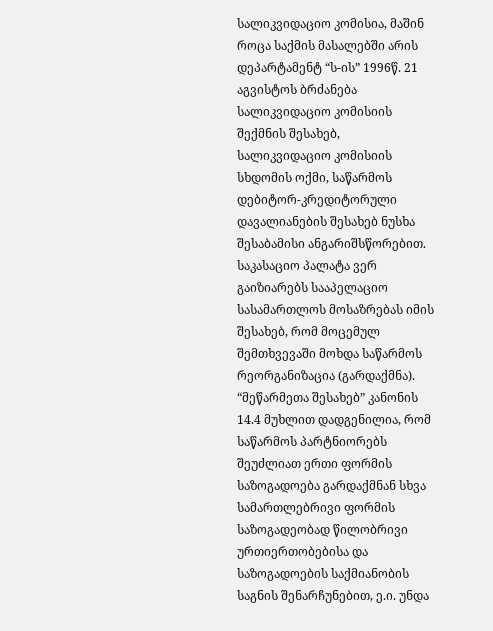სალიკვიდაციო კომისია, მაშინ როცა საქმის მასალებში არის დეპარტამენტ “ს-ის” 1996წ. 21 აგვისტოს ბრძანება სალიკვიდაციო კომისიის შექმნის შესახებ, სალიკვიდაციო კომისიის სხდომის ოქმი, საწარმოს დებიტორ-კრედიტორული დავალიანების შესახებ ნუსხა შესაბამისი ანგარიშსწორებით.
საკასაციო პალატა ვერ გაიზიარებს სააპელაციო სასამართლოს მოსაზრებას იმის შესახებ, რომ მოცემულ შემთხვევაში მოხდა საწარმოს რეორგანიზაცია (გარდაქმნა). “მეწარმეთა შესახებ” კანონის 14.4 მუხლით დადგენილია, რომ საწარმოს პარტნიორებს შეუძლიათ ერთი ფორმის საზოგადოება გარდაქმნან სხვა სამართლებრივი ფორმის საზოგადეობად წილობრივი ურთიერთობებისა და საზოგადოების საქმიანობის საგნის შენარჩუნებით, ე.ი. უნდა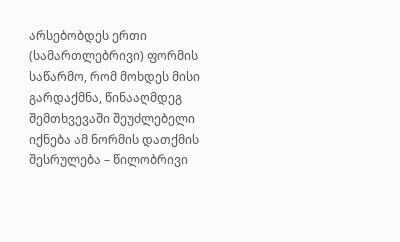არსებობდეს ერთი (სამართლებრივი) ფორმის საწარმო, რომ მოხდეს მისი გარდაქმნა, წინააღმდეგ შემთხვევაში შეუძლებელი იქნება ამ ნორმის დათქმის შესრულება – წილობრივი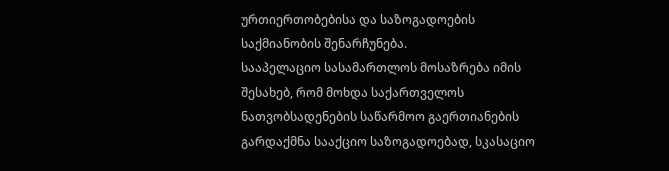ურთიერთობებისა და საზოგადოების საქმიანობის შენარჩუნება.
სააპელაციო სასამართლოს მოსაზრება იმის შესახებ, რომ მოხდა საქართველოს ნათვობსადენების საწარმოო გაერთიანების გარდაქმნა სააქციო საზოგადოებად, სკასაციო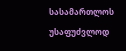სასამართლოს უსაფუძვლოდ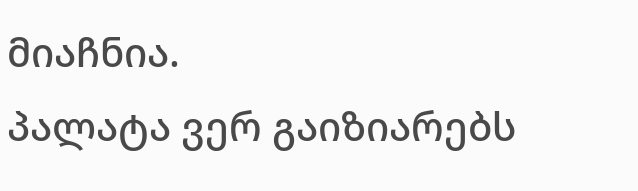მიაჩნია.
პალატა ვერ გაიზიარებს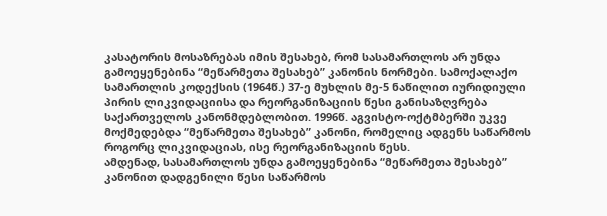კასატორის მოსაზრებას იმის შესახებ, რომ სასამართლოს არ უნდა გამოეყენებინა “მეწარმეთა შესახებ” კანონის ნორმები. სამოქალაქო სამართლის კოდექსის (1964წ.) 37-ე მუხლის მე-5 ნაწილით იურიდიული პირის ლიკვიდაციისა და რეორგანიზაციის წესი განისაზღვრება საქართველოს კანონმდებლობით. 1996წ. აგვისტო-ოქტმბერში უკვე მოქმედებდა “მეწარმეთა შესახებ” კანონი, რომელიც ადგენს საწარმოს როგორც ლიკვიდაციას, ისე რეორგანიზაციის წესს.
ამდენად, სასამართლოს უნდა გამოეყენებინა “მეწარმეთა შესახებ” კანონით დადგენილი წესი საწარმოს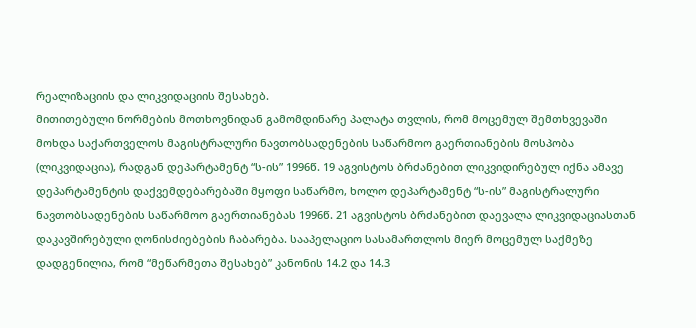რეალიზაციის და ლიკვიდაციის შესახებ.
მითითებული ნორმების მოთხოვნიდან გამომდინარე პალატა თვლის, რომ მოცემულ შემთხვევაში მოხდა საქართველოს მაგისტრალური ნავთობსადენების საწარმოო გაერთიანების მოსპობა (ლიკვიდაცია), რადგან დეპარტამენტ “ს-ის” 1996წ. 19 აგვისტოს ბრძანებით ლიკვიდირებულ იქნა ამავე დეპარტამენტის დაქვემდებარებაში მყოფი საწარმო, ხოლო დეპარტამენტ “ს-ის” მაგისტრალური ნავთობსადენების საწარმოო გაერთიანებას 1996წ. 21 აგვისტოს ბრძანებით დაევალა ლიკვიდაციასთან დაკავშირებული ღონისძიებების ჩაბარება. სააპელაციო სასამართლოს მიერ მოცემულ საქმეზე დადგენილია, რომ “მეწარმეთა შესახებ” კანონის 14.2 და 14.3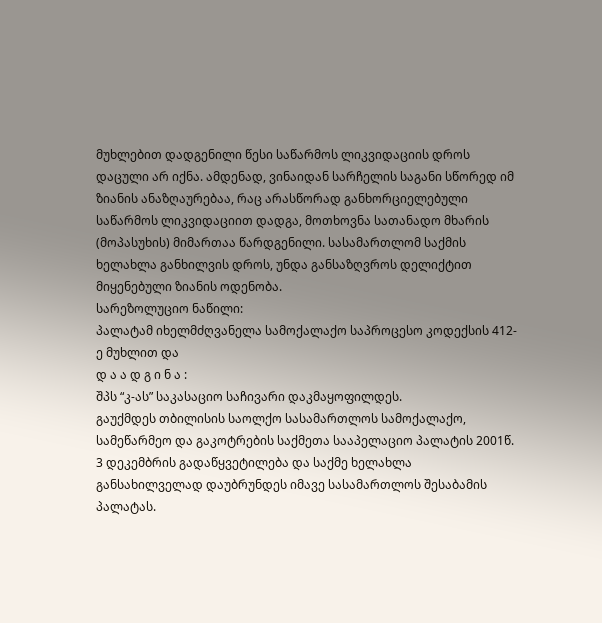მუხლებით დადგენილი წესი საწარმოს ლიკვიდაციის დროს დაცული არ იქნა. ამდენად, ვინაიდან სარჩელის საგანი სწორედ იმ ზიანის ანაზღაურებაა, რაც არასწორად განხორციელებული საწარმოს ლიკვიდაციით დადგა, მოთხოვნა სათანადო მხარის (მოპასუხის) მიმართაა წარდგენილი. სასამართლომ საქმის ხელახლა განხილვის დროს, უნდა განსაზღვროს დელიქტით მიყენებული ზიანის ოდენობა.
სარეზოლუციო ნაწილი:
პალატამ იხელმძღვანელა სამოქალაქო საპროცესო კოდექსის 412-ე მუხლით და
დ ა ა დ გ ი ნ ა :
შპს “კ-ას” საკასაციო საჩივარი დაკმაყოფილდეს.
გაუქმდეს თბილისის საოლქო სასამართლოს სამოქალაქო, სამეწარმეო და გაკოტრების საქმეთა სააპელაციო პალატის 2001წ. 3 დეკემბრის გადაწყვეტილება და საქმე ხელახლა განსახილველად დაუბრუნდეს იმავე სასამართლოს შესაბამის პალატას.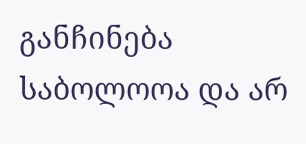განჩინება საბოლოოა და არ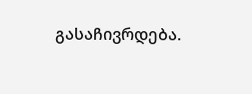გასაჩივრდება.